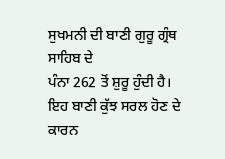ਸੁਖਮਨੀ ਦੀ ਬਾਣੀ ਗੁਰੂ ਗ੍ਰੰਥ ਸਾਹਿਬ ਦੇ
ਪੰਨਾ 262 ਤੋਂ ਸ਼ੁਰੂ ਹੁੰਦੀ ਹੈ। ਇਹ ਬਾਣੀ ਕੁੱਝ ਸਰਲ ਹੋਣ ਦੇ ਕਾਰਨ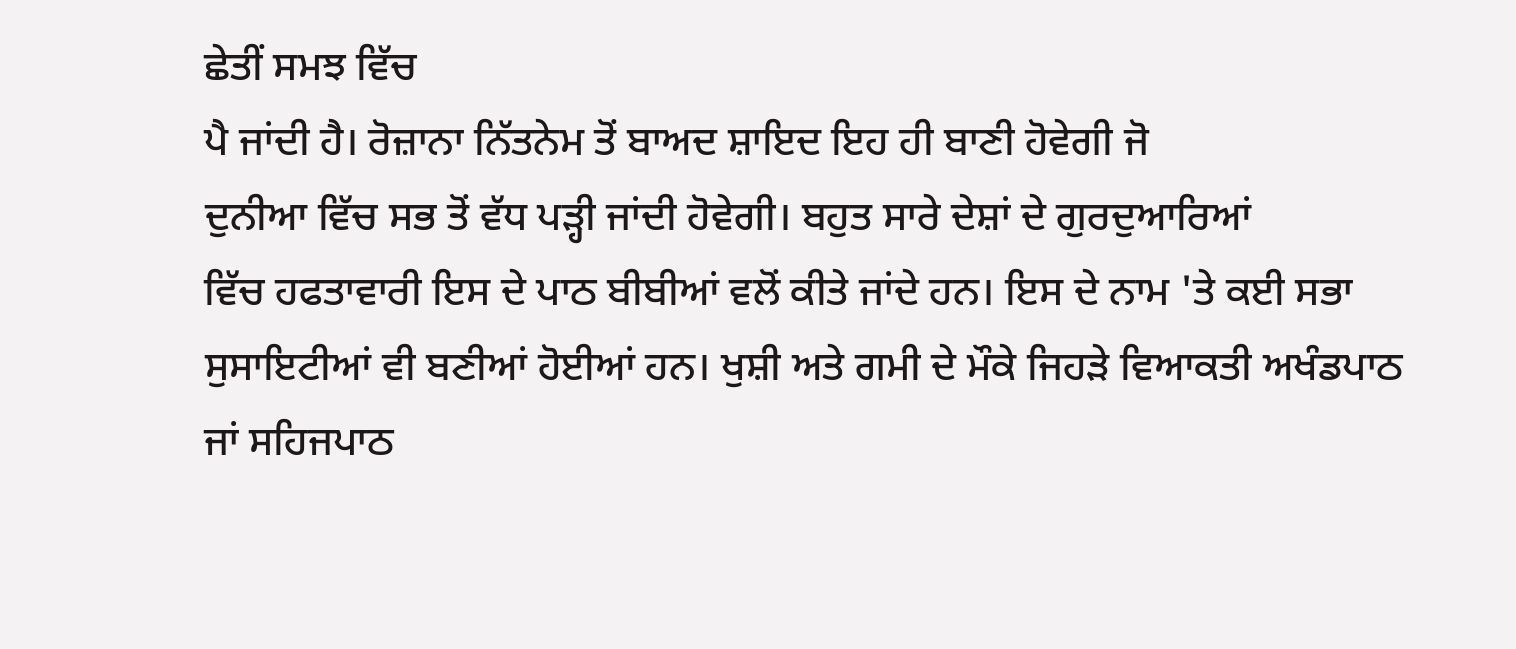ਛੇਤੀਂ ਸਮਝ ਵਿੱਚ
ਪੈ ਜਾਂਦੀ ਹੈ। ਰੋਜ਼ਾਨਾ ਨਿੱਤਨੇਮ ਤੋਂ ਬਾਅਦ ਸ਼ਾਇਦ ਇਹ ਹੀ ਬਾਣੀ ਹੋਵੇਗੀ ਜੋ
ਦੁਨੀਆ ਵਿੱਚ ਸਭ ਤੋਂ ਵੱਧ ਪੜ੍ਹੀ ਜਾਂਦੀ ਹੋਵੇਗੀ। ਬਹੁਤ ਸਾਰੇ ਦੇਸ਼ਾਂ ਦੇ ਗੁਰਦੁਆਰਿਆਂ
ਵਿੱਚ ਹਫਤਾਵਾਰੀ ਇਸ ਦੇ ਪਾਠ ਬੀਬੀਆਂ ਵਲੋਂ ਕੀਤੇ ਜਾਂਦੇ ਹਨ। ਇਸ ਦੇ ਨਾਮ 'ਤੇ ਕਈ ਸਭਾ
ਸੁਸਾਇਟੀਆਂ ਵੀ ਬਣੀਆਂ ਹੋਈਆਂ ਹਨ। ਖੁਸ਼ੀ ਅਤੇ ਗਮੀ ਦੇ ਮੌਕੇ ਜਿਹੜੇ ਵਿਆਕਤੀ ਅਖੰਡਪਾਠ
ਜਾਂ ਸਹਿਜਪਾਠ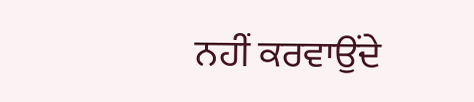ਨਹੀਂ ਕਰਵਾਉਂਦੇ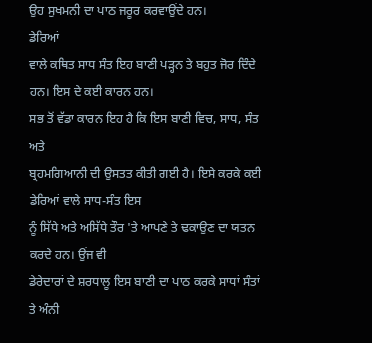ਉਹ ਸੁਖਮਨੀ ਦਾ ਪਾਠ ਜਰੂਰ ਕਰਵਾਉਂਦੇ ਹਨ।
ਡੇਰਿਆਂ
ਵਾਲੇ ਕਥਿਤ ਸਾਧ ਸੰਤ ਇਹ ਬਾਣੀ ਪੜ੍ਹਨ ਤੇ ਬਹੁਤ ਜੋਰ ਦਿੰਦੇ ਹਨ। ਇਸ ਦੇ ਕਈ ਕਾਰਨ ਹਨ।
ਸਭ ਤੋਂ ਵੱਡਾ ਕਾਰਨ ਇਹ ਹੈ ਕਿ ਇਸ ਬਾਣੀ ਵਿਚ, ਸਾਧ, ਸੰਤ ਅਤੇ
ਬ੍ਰਹਮਗਿਆਨੀ ਦੀ ਉਸਤਤ ਕੀਤੀ ਗਈ ਹੈ। ਇਸੇ ਕਰਕੇ ਕਈ ਡੇਰਿਆਂ ਵਾਲੇ ਸਾਧ-ਸੰਤ ਇਸ
ਨੂੰ ਸਿੱਧੇ ਅਤੇ ਅਸਿੱਧੇ ਤੌਰ 'ਤੇ ਆਪਣੇ ਤੇ ਢਕਾਉਣ ਦਾ ਯਤਨ ਕਰਦੇ ਹਨ। ਉਂਜ ਵੀ
ਡੇਰੇਦਾਰਾਂ ਦੇ ਸ਼ਰਧਾਲੂ ਇਸ ਬਾਣੀ ਦਾ ਪਾਠ ਕਰਕੇ ਸਾਧਾਂ ਸੰਤਾਂ ਤੇ ਅੰਨੀ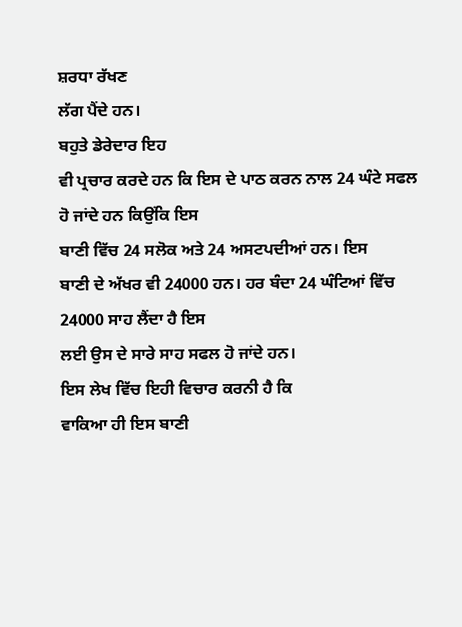ਸ਼ਰਧਾ ਰੱਖਣ
ਲੱਗ ਪੈਂਦੇ ਹਨ।
ਬਹੁਤੇ ਡੇਰੇਦਾਰ ਇਹ
ਵੀ ਪ੍ਰਚਾਰ ਕਰਦੇ ਹਨ ਕਿ ਇਸ ਦੇ ਪਾਠ ਕਰਨ ਨਾਲ 24 ਘੰਟੇ ਸਫਲ ਹੋ ਜਾਂਦੇ ਹਨ ਕਿਉਂਕਿ ਇਸ
ਬਾਣੀ ਵਿੱਚ 24 ਸਲੋਕ ਅਤੇ 24 ਅਸਟਪਦੀਆਂ ਹਨ। ਇਸ
ਬਾਣੀ ਦੇ ਅੱਖਰ ਵੀ 24000 ਹਨ। ਹਰ ਬੰਦਾ 24 ਘੰਟਿਆਂ ਵਿੱਚ 24000 ਸਾਹ ਲੈਂਦਾ ਹੈ ਇਸ
ਲਈ ਉਸ ਦੇ ਸਾਰੇ ਸਾਹ ਸਫਲ ਹੋ ਜਾਂਦੇ ਹਨ।
ਇਸ ਲੇਖ ਵਿੱਚ ਇਹੀ ਵਿਚਾਰ ਕਰਨੀ ਹੈ ਕਿ
ਵਾਕਿਆ ਹੀ ਇਸ ਬਾਣੀ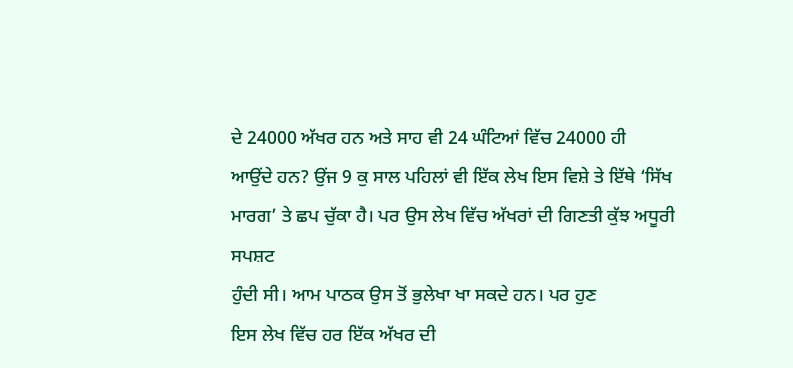ਦੇ 24000 ਅੱਖਰ ਹਨ ਅਤੇ ਸਾਹ ਵੀ 24 ਘੰਟਿਆਂ ਵਿੱਚ 24000 ਹੀ
ਆਉਂਦੇ ਹਨ? ਉਂਜ 9 ਕੁ ਸਾਲ ਪਹਿਲਾਂ ਵੀ ਇੱਕ ਲੇਖ ਇਸ ਵਿਸ਼ੇ ਤੇ ਇੱਥੇ ‘ਸਿੱਖ
ਮਾਰਗ’ ਤੇ ਛਪ ਚੁੱਕਾ ਹੈ। ਪਰ ਉਸ ਲੇਖ ਵਿੱਚ ਅੱਖਰਾਂ ਦੀ ਗਿਣਤੀ ਕੁੱਝ ਅਧੂਰੀ ਸਪਸ਼ਟ
ਹੁੰਦੀ ਸੀ। ਆਮ ਪਾਠਕ ਉਸ ਤੋਂ ਭੁਲੇਖਾ ਖਾ ਸਕਦੇ ਹਨ। ਪਰ ਹੁਣ
ਇਸ ਲੇਖ ਵਿੱਚ ਹਰ ਇੱਕ ਅੱਖਰ ਦੀ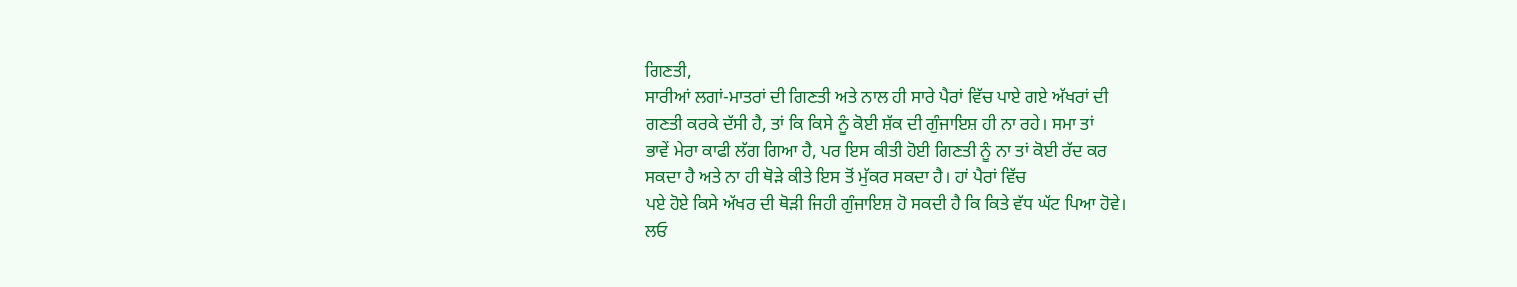ਗਿਣਤੀ,
ਸਾਰੀਆਂ ਲਗਾਂ-ਮਾਤਰਾਂ ਦੀ ਗਿਣਤੀ ਅਤੇ ਨਾਲ ਹੀ ਸਾਰੇ ਪੈਰਾਂ ਵਿੱਚ ਪਾਏ ਗਏ ਅੱਖਰਾਂ ਦੀ
ਗਣਤੀ ਕਰਕੇ ਦੱਸੀ ਹੈ, ਤਾਂ ਕਿ ਕਿਸੇ ਨੂੰ ਕੋਈ ਸ਼ੱਕ ਦੀ ਗੁੰਜਾਇਸ਼ ਹੀ ਨਾ ਰਹੇ। ਸਮਾ ਤਾਂ
ਭਾਵੇਂ ਮੇਰਾ ਕਾਫੀ ਲੱਗ ਗਿਆ ਹੈ, ਪਰ ਇਸ ਕੀਤੀ ਹੋਈ ਗਿਣਤੀ ਨੂੰ ਨਾ ਤਾਂ ਕੋਈ ਰੱਦ ਕਰ
ਸਕਦਾ ਹੈ ਅਤੇ ਨਾ ਹੀ ਥੋੜੇ ਕੀਤੇ ਇਸ ਤੋਂ ਮੁੱਕਰ ਸਕਦਾ ਹੈ। ਹਾਂ ਪੈਰਾਂ ਵਿੱਚ
ਪਏ ਹੋਏ ਕਿਸੇ ਅੱਖਰ ਦੀ ਥੋੜੀ ਜਿਹੀ ਗੁੰਜਾਇਸ਼ ਹੋ ਸਕਦੀ ਹੈ ਕਿ ਕਿਤੇ ਵੱਧ ਘੱਟ ਪਿਆ ਹੋਵੇ।
ਲਓ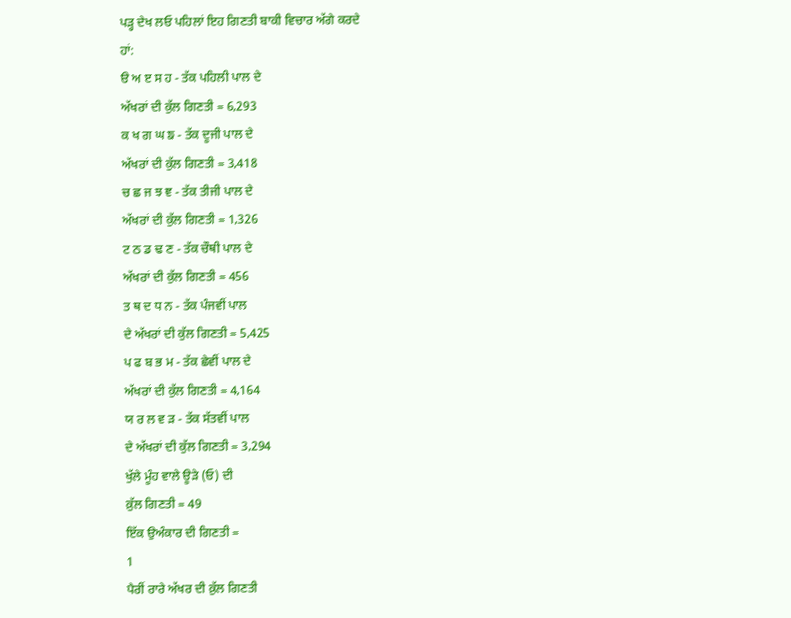ਪੜ੍ਹ ਦੇਖ ਲਓ ਪਹਿਲਾਂ ਇਹ ਗਿਣਤੀ ਬਾਕੀ ਵਿਚਾਰ ਅੱਗੇ ਕਰਦੇ
ਹਾਂ:
ੳ ਅ ੲ ਸ ਹ - ਤੱਕ ਪਹਿਲੀ ਪਾਲ ਦੇ
ਅੱਖਰਾਂ ਦੀ ਕੁੱਲ ਗਿਣਤੀ = 6,293
ਕ ਖ ਗ ਘ ਙ - ਤੱਕ ਦੂਜੀ ਪਾਲ ਦੇ
ਅੱਖਰਾਂ ਦੀ ਕੁੱਲ ਗਿਣਤੀ = 3,418
ਚ ਛ ਜ ਝ ਞ - ਤੱਕ ਤੀਜੀ ਪਾਲ ਦੇ
ਅੱਖਰਾਂ ਦੀ ਕੁੱਲ ਗਿਣਤੀ = 1,326
ਟ ਠ ਡ ਢ ਣ - ਤੱਕ ਚੌਥੀ ਪਾਲ ਦੇ
ਅੱਖਰਾਂ ਦੀ ਕੁੱਲ ਗਿਣਤੀ = 456
ਤ ਥ ਦ ਧ ਨ - ਤੱਕ ਪੰਜਵੀਂ ਪਾਲ
ਦੇ ਅੱਖਰਾਂ ਦੀ ਕੁੱਲ ਗਿਣਤੀ = 5,425
ਪ ਫ ਬ ਭ ਮ - ਤੱਕ ਛੇਵੀਂ ਪਾਲ ਦੇ
ਅੱਖਰਾਂ ਦੀ ਕੁੱਲ ਗਿਣਤੀ = 4,164
ਯ ਰ ਲ ਵ ੜ - ਤੱਕ ਸੱਤਵੀਂ ਪਾਲ
ਦੇ ਅੱਖਰਾਂ ਦੀ ਕੁੱਲ ਗਿਣਤੀ = 3,294
ਖੁੱਲੇ ਮੂੰਹ ਵਾਲੇ ਊੜੇ (ਓ) ਦੀ
ਕ਼ੁੱਲ ਗਿਣਤੀ = 49
ਇੱਕ ਉਅੰਕਾਰ ਦੀ ਗਿਣਤੀ =
1
ਪੈਰੀਂ ਰਾਰੇ ਅੱਖਰ ਦੀ ਕ਼ੁੱਲ ਗਿਣਤੀ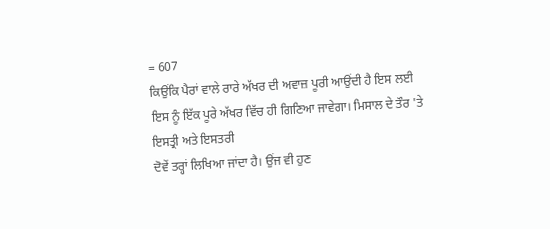= 607
ਕਿਉਂਕਿ ਪੈਰਾਂ ਵਾਲੇ ਰਾਰੇ ਅੱਖਰ ਦੀ ਅਵਾਜ਼ ਪੂਰੀ ਆਉਂਦੀ ਹੈ ਇਸ ਲਈ
ਇਸ ਨੂੰ ਇੱਕ ਪੂਰੇ ਅੱਖਰ ਵਿੱਚ ਹੀ ਗਿਣਿਆ ਜਾਵੇਗਾ। ਮਿਸਾਲ ਦੇ ਤੌਰ 'ਤੇ
ਇਸਤ੍ਰੀ ਅਤੇ ਇਸਤਰੀ
ਦੋਵੇਂ ਤਰ੍ਹਾਂ ਲਿਖਿਆ ਜਾਂਦਾ ਹੈ। ਉਂਜ ਵੀ ਹੁਣ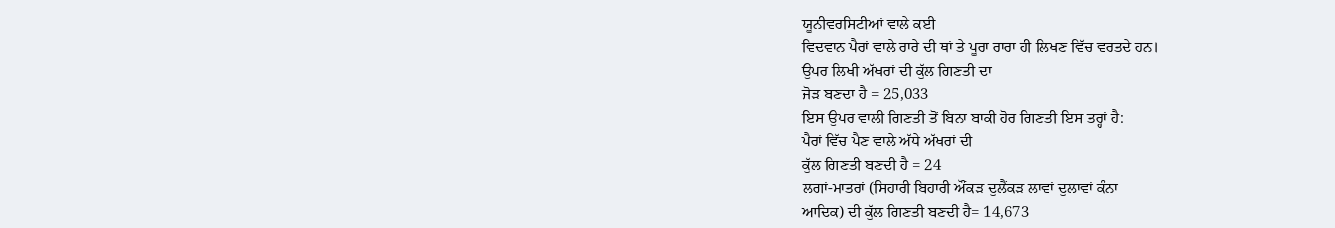ਯੂਨੀਵਰਸਿਟੀਆਂ ਵਾਲੇ ਕਈ
ਵਿਦਵਾਨ ਪੈਰਾਂ ਵਾਲੇ ਰਾਰੇ ਦੀ ਥਾਂ ਤੇ ਪੂਰਾ ਰਾਰਾ ਹੀ ਲਿਖਣ ਵਿੱਚ ਵਰਤਦੇ ਹਨ।
ਉਪਰ ਲਿਖੀ ਅੱਖਰਾਂ ਦੀ ਕੁੱਲ ਗਿਣਤੀ ਦਾ
ਜੋੜ ਬਣਦਾ ਹੈ = 25,033
ਇਸ ਉਪਰ ਵਾਲੀ ਗਿਣਤੀ ਤੋਂ ਬਿਨਾ ਬਾਕੀ ਹੋਰ ਗਿਣਤੀ ਇਸ ਤਰ੍ਹਾਂ ਹੈ:
ਪੈਰਾਂ ਵਿੱਚ ਪੈਣ ਵਾਲੇ ਅੱਧੇ ਅੱਖਰਾਂ ਦੀ
ਕੁੱਲ ਗਿਣਤੀ ਬਣਦੀ ਹੈ = 24
ਲਗਾਂ-ਮਾਤਰਾਂ (ਸਿਹਾਰੀ ਬਿਹਾਰੀ ਔਂਕੜ ਦੁਲੈਂਕੜ ਲਾਵਾਂ ਦੁਲਾਵਾਂ ਕੰਨਾ
ਆਦਿਕ) ਦੀ ਕੁੱਲ ਗਿਣਤੀ ਬਣਦੀ ਹੈ= 14,673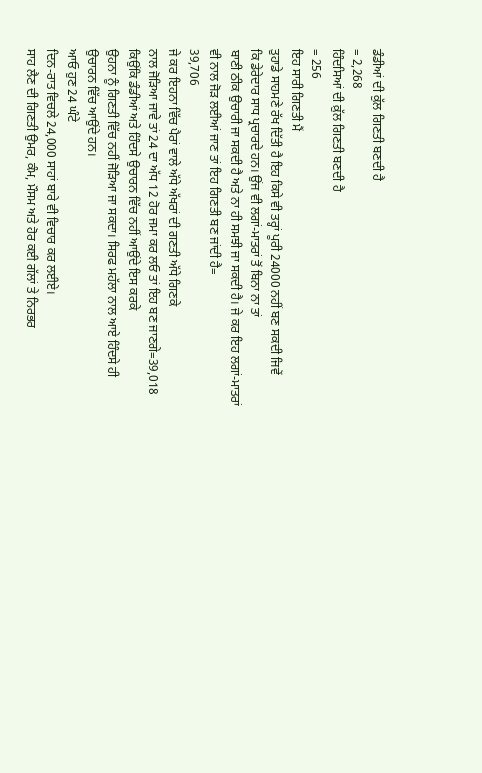ਡੰਡੀਆਂ ਦੀ ਕੁੱਲ ਗਿਣਤੀ ਬਣਦੀ ਹੈ
= 2,268
ਹਿੰਦਸਿਆਂ ਦੀ ਕ਼ੁੱਲ ਗਿਣਤੀ ਬਣਦੀ ਹੈ
= 256
ਇਹ ਸਾਰੀ ਗਿਣਤੀ ਮੈਂ
ਤੁਹਾਡੇ ਸਾਹਮਣੇ ਰੱਖ ਦਿੱਤੀ ਹੈ ਇਹ ਕਿਸੇ ਵੀ ਤਰ੍ਹਾਂ ਪੂਰੀ 24000 ਨਹੀਂ ਬਣ ਸਕਦੀ ਜਿਵੇਂ
ਕਿ ਡੇਰੇਦਾਰ ਸਾਧ ਪ੍ਰਚਾਰਦੇ ਹਨ। ਉਂਜ ਵੀ ਲਗਾਂ-ਮਾਤਰਾਂ ਤੋਂ ਬਿਨਾ ਨਾ ਤਾਂ
ਬਾਣੀ ਠੀਕ ਉਚਾਰੀ ਜਾ ਸਕਦੀ ਹੈ ਅਤੇ ਨਾ ਹੀ ਸਮਝੀ ਜਾ ਸਕਦੀ ਹੈ। ਜੇ ਕਰ ਇਹ ਲਗਾਂ-ਮਾਤਰਾਂ
ਵੀ ਨਾਲ ਜੋੜ ਲਈਆਂ ਜਾਣ ਤਾਂ ਇਹ ਗਿਣਤੀ ਬਣ ਜਾਂਦੀ ਹੈ=
39,706
ਜੇ ਕਰ ਇਹਨਾ ਵਿੱਚ ਪੈਰਾਂ ਵਾਲੇ ਅੱਧੇ ਅੱਖਰਾਂ ਦੀ ਗਣਤੀ ਅੱਧੇ ਗਿਣਕੇ
ਨਾਲ ਜੋੜਿਆ ਜਾਵੇ ਤਾਂ 24 ਦਾ ਅੱਧ 12 ਹੋਰ ਜਮਾ ਕਰ ਲਓ ਤਾਂ ਇਹ ਬਣ ਜਾਣਗੇ=39,018
ਕਿਉਂਕਿ ਡੰਡੀਆਂ ਅਤੇ ਹਿੰਦਸੇ ਉਚਾਰਨ ਵਿੱਚ ਨਹੀਂ ਆਉਂਦੇ ਇਸ ਕਰਕੇ
ਉਹਨਾ ਨੂੰ ਗਿਣਤੀ ਵਿੱਚ ਨਹੀਂ ਜੋੜਿਆ ਜਾ ਸਕਦਾ। ਸਿਰਫ ਮਹੱਲਾ ਨਾਲ ਆਏ ਹਿੰਦਸੇ ਹੀ
ਉਚਾਰਨ ਵਿੱਚ ਆਉਂਦੇ ਹਨ।
ਆਓ ਹੁਣ 24 ਘੰਟੇ
ਦਿਨ-ਰਾਤ ਵਿਚਲੇ 24,000 ਸਾਹਾਂ ਬਾਰੇ ਵੀ ਵਿਚਾਰ ਕਰ ਲਈਏ।
ਸਾਹ ਲੈਣ ਦੀ ਗਿਣਤੀ ਉਮਰ, ਕੰਮ, ਮੌਸਮ ਅਤੇ ਹੋਰ ਕਈ ਗੱਲਾਂ ਤੇ ਨਿਰਭਰ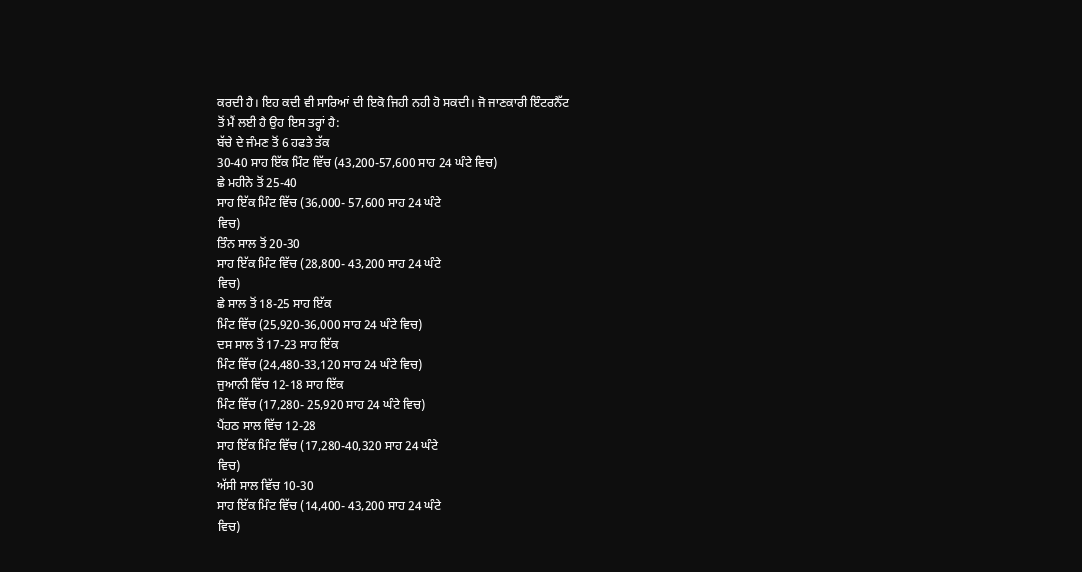ਕਰਦੀ ਹੈ। ਇਹ ਕਦੀ ਵੀ ਸਾਰਿਆਂ ਦੀ ਇਕੋ ਜਿਹੀ ਨਹੀ ਹੋ ਸਕਦੀ। ਜੋ ਜਾਣਕਾਰੀ ਇੰਟਰਨੈੱਟ
ਤੋਂ ਮੈਂ ਲਈ ਹੈ ਉਹ ਇਸ ਤਰ੍ਹਾਂ ਹੈ:
ਬੱਚੇ ਦੇ ਜੰਮਣ ਤੋਂ 6 ਹਫਤੇ ਤੱਕ
30-40 ਸਾਹ ਇੱਕ ਮਿੰਟ ਵਿੱਚ (43,200-57,600 ਸਾਹ 24 ਘੰਟੇ ਵਿਚ)
ਛੇ ਮਹੀਨੇ ਤੋਂ 25-40
ਸਾਹ ਇੱਕ ਮਿੰਟ ਵਿੱਚ (36,000- 57,600 ਸਾਹ 24 ਘੰਟੇ
ਵਿਚ)
ਤਿੰਨ ਸਾਲ ਤੋਂ 20-30
ਸਾਹ ਇੱਕ ਮਿੰਟ ਵਿੱਚ (28,800- 43,200 ਸਾਹ 24 ਘੰਟੇ
ਵਿਚ)
ਛੇ ਸਾਲ ਤੋਂ 18-25 ਸਾਹ ਇੱਕ
ਮਿੰਟ ਵਿੱਚ (25,920-36,000 ਸਾਹ 24 ਘੰਟੇ ਵਿਚ)
ਦਸ ਸਾਲ ਤੋਂ 17-23 ਸਾਹ ਇੱਕ
ਮਿੰਟ ਵਿੱਚ (24,480-33,120 ਸਾਹ 24 ਘੰਟੇ ਵਿਚ)
ਜੁਆਨੀ ਵਿੱਚ 12-18 ਸਾਹ ਇੱਕ
ਮਿੰਟ ਵਿੱਚ (17,280- 25,920 ਸਾਹ 24 ਘੰਟੇ ਵਿਚ)
ਪੈਂਹਠ ਸਾਲ ਵਿੱਚ 12-28
ਸਾਹ ਇੱਕ ਮਿੰਟ ਵਿੱਚ (17,280-40,320 ਸਾਹ 24 ਘੰਟੇ
ਵਿਚ)
ਅੱਸੀ ਸਾਲ ਵਿੱਚ 10-30
ਸਾਹ ਇੱਕ ਮਿੰਟ ਵਿੱਚ (14,400- 43,200 ਸਾਹ 24 ਘੰਟੇ
ਵਿਚ)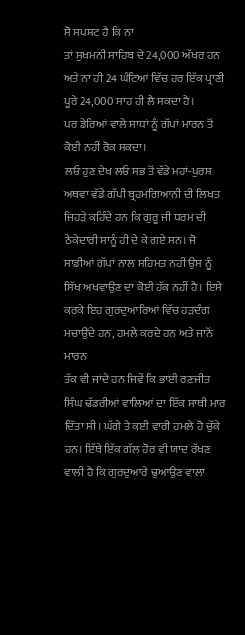ਸੋ ਸਪਸ਼ਟ ਹੈ ਕਿ ਨਾ
ਤਾਂ ਸੁਖਮਨੀ ਸਾਹਿਬ ਦੇ 24,000 ਅੱਖਰ ਹਨ ਅਤੇ ਨਾ ਹੀ 24 ਘੰਟਿਆਂ ਵਿੱਚ ਹਰ ਇੱਕ ਪ੍ਰਾਣੀ
ਪੂਰੇ 24,000 ਸਾਹ ਹੀ ਲੈ ਸਕਦਾ ਹੈ।
ਪਰ ਡੇਰਿਆਂ ਵਾਲੇ ਸਾਧਾਂ ਨੂੰ ਗੱਪਾਂ ਮਾਰਨ ਤੋਂ ਕੋਈ ਨਹੀਂ ਰੋਕ ਸਕਦਾ।
ਲਓ ਹੁਣ ਦੇਖ ਲਓ ਸਭ ਤੋਂ ਵੱਡੇ ਮਹਾਂ-ਪੁਰਸ਼ ਅਥਵਾ ਵੱਡੇ ਗੱਪੀ ਬ੍ਰਹਮਗਿਆਨੀ ਦੀ ਲਿਖਤ
ਜਿਹੜੇ ਕਹਿੰਦੇ ਹਨ ਕਿ ਗੁਰੂ ਜੀ ਧਰਮ ਦੀ ਠੇਕੇਦਾਰੀ ਸਾਨੂੰ ਹੀ ਦੇ ਕੇ ਗਏ ਸਨ। ਜੋ
ਸਾਡੀਆਂ ਗੱਪਾਂ ਨਾਲ ਸਹਿਮਤ ਨਹੀਂ ਉਸ ਨੂੰ ਸਿੱਖ ਅਖਵਾਉਣ ਦਾ ਕੋਈ ਹੱਕ ਨਹੀਂ ਹੈ। ਇਸੇ
ਕਰਕੇ ਇਹ ਗੁਰਦੁਆਰਿਆਂ ਵਿੱਚ ਹੜਦੰਗ ਮਚਾਉਂਦੇ ਹਨ, ਹਮਲੇ ਕਰਦੇ ਹਨ ਅਤੇ ਜਾਨੋਂ ਮਾਰਨ
ਤੱਕ ਵੀ ਜਾਂਦੇ ਹਨ ਜਿਵੇਂ ਕਿ ਭਾਈ ਰਣਜੀਤ ਸਿੰਘ ਢੱਡਰੀਆਂ ਵਾਲਿਆਂ ਦਾ ਇੱਕ ਸਾਥੀ ਮਾਰ
ਦਿੱਤਾ ਸੀ। ਘੱਗੇ ਤੇ ਕਈ ਵਾਰੀ ਹਮਲੇ ਹੋ ਚੁੱਕੇ ਹਨ। ਇੱਥੇ ਇੱਕ ਗੱਲ ਹੋਰ ਵੀ ਯਾਦ ਰੱਖਣ
ਵਾਲੀ ਹੈ ਕਿ ਗੁਰਦੁਆਰੇ ਢੁਆਉਣ ਵਾਲਾ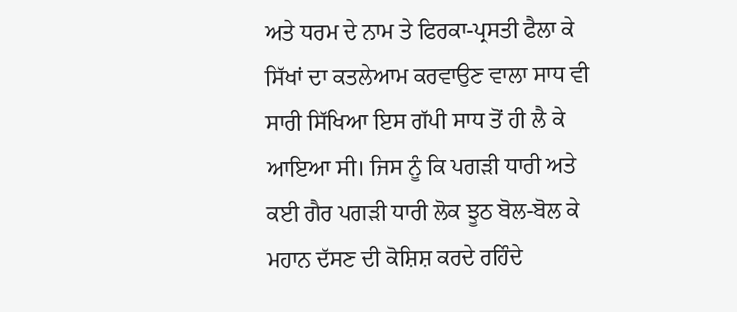ਅਤੇ ਧਰਮ ਦੇ ਨਾਮ ਤੇ ਫਿਰਕਾ-ਪ੍ਰਸਤੀ ਫੈਲਾ ਕੇ
ਸਿੱਖਾਂ ਦਾ ਕਤਲੇਆਮ ਕਰਵਾਉਣ ਵਾਲਾ ਸਾਧ ਵੀ ਸਾਰੀ ਸਿੱਖਿਆ ਇਸ ਗੱਪੀ ਸਾਧ ਤੋਂ ਹੀ ਲੈ ਕੇ
ਆਇਆ ਸੀ। ਜਿਸ ਨੂੰ ਕਿ ਪਗੜੀ ਧਾਰੀ ਅਤੇ ਕਈ ਗੈਰ ਪਗੜੀ ਧਾਰੀ ਲੋਕ ਝੂਠ ਬੋਲ-ਬੋਲ ਕੇ
ਮਹਾਨ ਦੱਸਣ ਦੀ ਕੋਸ਼ਿਸ਼ ਕਰਦੇ ਰਹਿੰਦੇ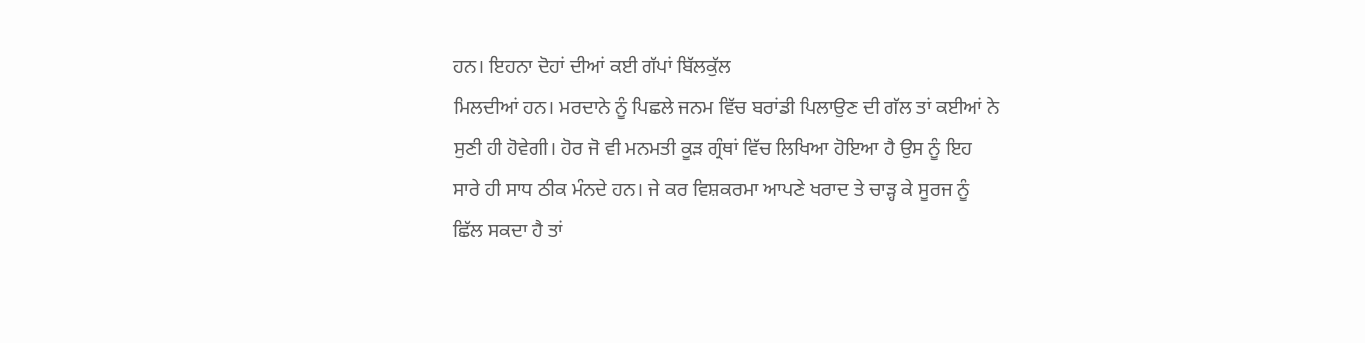ਹਨ। ਇਹਨਾ ਦੋਹਾਂ ਦੀਆਂ ਕਈ ਗੱਪਾਂ ਬਿੱਲਕੁੱਲ
ਮਿਲਦੀਆਂ ਹਨ। ਮਰਦਾਨੇ ਨੂੰ ਪਿਛਲੇ ਜਨਮ ਵਿੱਚ ਬਰਾਂਡੀ ਪਿਲਾਉਣ ਦੀ ਗੱਲ ਤਾਂ ਕਈਆਂ ਨੇ
ਸੁਣੀ ਹੀ ਹੋਵੇਗੀ। ਹੋਰ ਜੋ ਵੀ ਮਨਮਤੀ ਕੂੜ ਗ੍ਰੰਥਾਂ ਵਿੱਚ ਲਿਖਿਆ ਹੋਇਆ ਹੈ ਉਸ ਨੂੰ ਇਹ
ਸਾਰੇ ਹੀ ਸਾਧ ਠੀਕ ਮੰਨਦੇ ਹਨ। ਜੇ ਕਰ ਵਿਸ਼ਕਰਮਾ ਆਪਣੇ ਖਰਾਦ ਤੇ ਚਾੜ੍ਹ ਕੇ ਸੂਰਜ ਨੂੰ
ਛਿੱਲ ਸਕਦਾ ਹੈ ਤਾਂ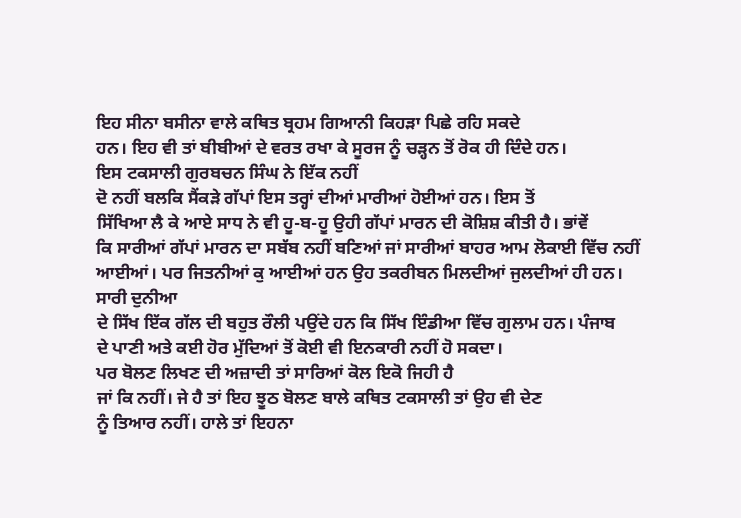ਇਹ ਸੀਨਾ ਬਸੀਨਾ ਵਾਲੇ ਕਥਿਤ ਬ੍ਰਹਮ ਗਿਆਨੀ ਕਿਹੜਾ ਪਿਛੇ ਰਹਿ ਸਕਦੇ
ਹਨ। ਇਹ ਵੀ ਤਾਂ ਬੀਬੀਆਂ ਦੇ ਵਰਤ ਰਖਾ ਕੇ ਸੂਰਜ ਨੂੰ ਚੜ੍ਹਨ ਤੋਂ ਰੋਕ ਹੀ ਦਿੰਦੇ ਹਨ।
ਇਸ ਟਕਸਾਲੀ ਗੁਰਬਚਨ ਸਿੰਘ ਨੇ ਇੱਕ ਨਹੀਂ
ਦੋ ਨਹੀਂ ਬਲਕਿ ਸੈਂਕੜੇ ਗੱਪਾਂ ਇਸ ਤਰ੍ਹਾਂ ਦੀਆਂ ਮਾਰੀਆਂ ਹੋਈਆਂ ਹਨ। ਇਸ ਤੋਂ
ਸਿੱਖਿਆ ਲੈ ਕੇ ਆਏ ਸਾਧ ਨੇ ਵੀ ਹੂ-ਬ-ਹੂ ਉਹੀ ਗੱਪਾਂ ਮਾਰਨ ਦੀ ਕੋਸ਼ਿਸ਼ ਕੀਤੀ ਹੈ। ਭਾਂਵੇਂ
ਕਿ ਸਾਰੀਆਂ ਗੱਪਾਂ ਮਾਰਨ ਦਾ ਸਬੱਬ ਨਹੀਂ ਬਣਿਆਂ ਜਾਂ ਸਾਰੀਆਂ ਬਾਹਰ ਆਮ ਲੋਕਾਈ ਵਿੱਚ ਨਹੀਂ
ਆਈਆਂ। ਪਰ ਜਿਤਨੀਆਂ ਕੁ ਆਈਆਂ ਹਨ ਉਹ ਤਕਰੀਬਨ ਮਿਲਦੀਆਂ ਜੁਲਦੀਆਂ ਹੀ ਹਨ। ਸਾਰੀ ਦੁਨੀਆ
ਦੇ ਸਿੱਖ ਇੱਕ ਗੱਲ ਦੀ ਬਹੁਤ ਰੌਲੀ ਪਉਂਦੇ ਹਨ ਕਿ ਸਿੱਖ ਇੰਡੀਆ ਵਿੱਚ ਗੁਲਾਮ ਹਨ। ਪੰਜਾਬ
ਦੇ ਪਾਣੀ ਅਤੇ ਕਈ ਹੋਰ ਮੁੱਦਿਆਂ ਤੋਂ ਕੋਈ ਵੀ ਇਨਕਾਰੀ ਨਹੀਂ ਹੋ ਸਕਦਾ।
ਪਰ ਬੋਲਣ ਲਿਖਣ ਦੀ ਅਜ਼ਾਦੀ ਤਾਂ ਸਾਰਿਆਂ ਕੋਲ ਇਕੋ ਜਿਹੀ ਹੈ
ਜਾਂ ਕਿ ਨਹੀਂ। ਜੇ ਹੈ ਤਾਂ ਇਹ ਝੂਠ ਬੋਲਣ ਬਾਲੇ ਕਥਿਤ ਟਕਸਾਲੀ ਤਾਂ ਉਹ ਵੀ ਦੇਣ
ਨੂੰ ਤਿਆਰ ਨਹੀਂ। ਹਾਲੇ ਤਾਂ ਇਹਨਾ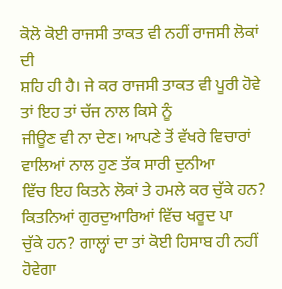ਕੋਲੋ ਕੋਈ ਰਾਜਸੀ ਤਾਕਤ ਵੀ ਨਹੀਂ ਰਾਜਸੀ ਲੋਕਾਂ ਦੀ
ਸ਼ਹਿ ਹੀ ਹੈ। ਜੇ ਕਰ ਰਾਜਸੀ ਤਾਕਤ ਵੀ ਪੂਰੀ ਹੋਵੇ ਤਾਂ ਇਹ ਤਾਂ ਚੱਜ ਨਾਲ ਕਿਸੇ ਨੂੰ
ਜੀਊਣ ਵੀ ਨਾ ਦੇਣ। ਆਪਣੇ ਤੋਂ ਵੱਖਰੇ ਵਿਚਾਰਾਂ ਵਾਲਿਆਂ ਨਾਲ ਹੁਣ ਤੱਕ ਸਾਰੀ ਦੁਨੀਆ
ਵਿੱਚ ਇਹ ਕਿਤਨੇ ਲੋਕਾਂ ਤੇ ਹਮਲੇ ਕਰ ਚੁੱਕੇ ਹਨ? ਕਿਤਨਿਆਂ ਗੁਰਦੁਆਰਿਆਂ ਵਿੱਚ ਖਰੂਦ ਪਾ
ਚੁੱਕੇ ਹਨ? ਗਾਲ੍ਹਾਂ ਦਾ ਤਾਂ ਕੋਈ ਹਿਸਾਬ ਹੀ ਨਹੀਂ ਹੋਵੇਗਾ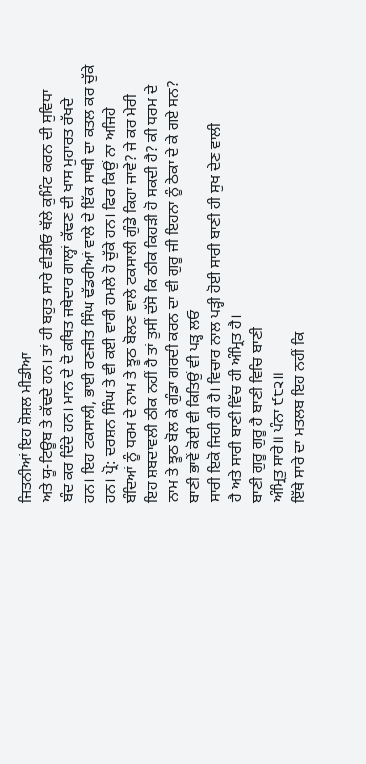ਜਿਤਨੀਆਂ ਇਹ ਸ਼ੋਸ਼ਲ ਮੀਡੀਆ
ਅਤੇ ਯੂ-ਟਿਊਬ ਤੇ ਕੱਢਦੇ ਹਨ। ਤਾਂ ਹੀ ਬਹੁਤ ਸਾਰੇ ਵੀਡੀਓ ਥੱਲੇ ਕੁਮਿੰਟ ਕਰਨ ਦੀ ਸੁਵਿਧਾ
ਬੰਦ ਕਰ ਦਿੰਦੇ ਹਨ। ਮਾਨ ਦੇ ਦੋ ਕਥਿਤ ਜਥੇਦਾਰ ਗਾਲ੍ਹਾਂ ਕੱਢਣ ਦੀ ਖਾਸ ਮੁਹਾਰਤ ਰੱਖਦੇ
ਹਨ। ਇਹ ਟਕਸਾਲੀ, ਭਾਈ ਰਣਜੀਤ ਸਿੰਘ ਢੱਡਰੀਆਂ ਵਾਲੇ ਦੇ ਇੱਕ ਸਾਥੀ ਦਾ ਕਤਲ ਕਰ ਚੁੱਕੇ
ਹਨ। ਪ੍ਰੋ: ਦਰਸ਼ਨ ਸਿੰਘ ਤੇ ਵੀ ਕਈ ਵਾਰੀ ਹਮਲੇ ਹੋ ਚੁੱਕੇ ਹਨ। ਫਿਰ ਕਿਉਂ ਨਾ ਅਜਿਹੇ
ਬੰਦਿਆਂ ਨੂੰ ਧਰਮ ਦੇ ਨਾਮ ਤੇ ਝੂਠ ਬੋਲਣ ਵਾਲੇ ਟਕਸਾਲੀ ਗੁੰਡੇ ਕਿਹਾ ਜਾਵੇ? ਜੇ ਕਰ ਮੇਰੀ
ਇਹ ਸ਼ਬਦਾਵਲੀ ਠੀਕ ਨਹੀਂ ਹੈ ਤਾਂ ਤੁਸੀਂ ਦੱਸੋ ਕਿ ਠੀਕ ਕਿਹੜੀ ਹੋ ਸਕਦੀ ਹੈ? ਕੀ ਧਰਮ ਦੇ
ਨਾਮ ਤੇ ਝੂਠ ਬੋਲ ਕੇ ਗੁੰਡਾ ਗਰਦੀ ਕਰਨ ਦਾ ਵੀ ਗੁਰੂ ਜੀ ਇਹਨਾ ਨੂੰ ਠੇਕਾ ਦੇ ਕੇ ਗਏ ਸਨ?
ਬਾਣੀ ਭਾਵੇਂ ਕੋਈ ਵੀ ਕਿਤਿਉਂ ਵੀ ਪੜ੍ਹ ਲਓ
ਸਾਰੀ ਇਕੋ ਜਿਹੀ ਹੀ ਹੈ। ਵਿਚਾਰ ਨਾਲ ਪੜ੍ਹੀ ਹੋਈ ਸਾਰੀ ਬਾਣੀ ਹੀ ਸੁਖ ਦੇਣ ਵਾਲੀ
ਹੈ ਅਤੇ ਸਾਰੀ ਬਾਣੀ ਵਿੱਚ ਹੀ ਅੰਮ੍ਰਿਤ ਹੈ।
ਬਾਣੀ ਗੁਰੂ ਗੁਰੂ ਹੈ ਬਾਣੀ ਵਿਚਿ ਬਾਣੀ
ਅੰਮ੍ਰਿਤੁ ਸਾਰੇ॥ ਪੰਨਾ ੯੮੨॥
ਇੱਥੇ ਸਾਰੇ ਦਾ ਮਤਲਬ ਇਹ ਨਹੀਂ ਕਿ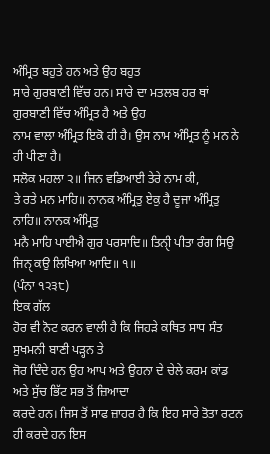ਅੰਮ੍ਰਿਤ ਬਹੁਤੇ ਹਨ ਅਤੇ ਉਹ ਬਹੁਤ
ਸਾਰੇ ਗੁਰਬਾਣੀ ਵਿੱਚ ਹਨ। ਸਾਰੇ ਦਾ ਮਤਲਬ ਹਰ ਥਾਂ ਗੁਰਬਾਣੀ ਵਿੱਚ ਅੰਮ੍ਰਿਤ ਹੈ ਅਤੇ ਉਹ
ਨਾਮ ਵਾਲਾ ਅੰਮ੍ਰਿਤ ਇਕੋ ਹੀ ਹੈ। ਉਸ ਨਾਮ ਅੰਮ੍ਰਿਤ ਨੂੰ ਮਨ ਨੇ ਹੀ ਪੀਣਾ ਹੈ।
ਸਲੋਕ ਮਹਲਾ ੨॥ ਜਿਨ ਵਡਿਆਈ ਤੇਰੇ ਨਾਮ ਕੀ,
ਤੇ ਰਤੇ ਮਨ ਮਾਹਿ॥ ਨਾਨਕ ਅੰਮ੍ਰਿਤੁ ਏਕੁ ਹੈ ਦੂਜਾ ਅੰਮ੍ਰਿਤੁ ਨਾਹਿ॥ ਨਾਨਕ ਅੰਮ੍ਰਿਤੁ
ਮਨੈ ਮਾਹਿ ਪਾਈਐ ਗੁਰ ਪਰਸਾਦਿ॥ ਤਿਨੀੑ ਪੀਤਾ ਰੰਗ ਸਿਉ ਜਿਨੑ ਕਉ ਲਿਖਿਆ ਆਦਿ॥ ੧॥
(ਪੰਨਾ ੧੨੩੮)
ਇਕ ਗੱਲ
ਹੋਰ ਵੀ ਨੋਟ ਕਰਨ ਵਾਲੀ ਹੈ ਕਿ ਜਿਹੜੇ ਕਥਿਤ ਸਾਧ ਸੰਤ ਸੁਖਮਨੀ ਬਾਣੀ ਪੜ੍ਹਨ ਤੇ
ਜੋਰ ਦਿੰਦੇ ਹਨ ਉਹ ਆਪ ਅਤੇ ਉਹਨਾ ਦੇ ਚੇਲੇ ਕਰਮ ਕਾਂਡ ਅਤੇ ਸੁੱਚ ਭਿੱਟ ਸਭ ਤੋਂ ਜ਼ਿਆਦਾ
ਕਰਦੇ ਹਨ। ਜਿਸ ਤੋਂ ਸਾਫ ਜ਼ਾਹਰ ਹੈ ਕਿ ਇਹ ਸਾਰੇ ਤੋਤਾ ਰਟਨ ਹੀ ਕਰਦੇ ਹਨ ਇਸ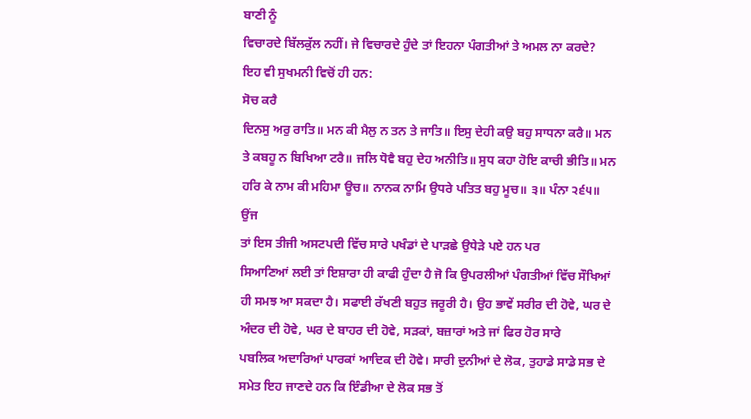ਬਾਣੀ ਨੂੰ
ਵਿਚਾਰਦੇ ਬਿੱਲਕੁੱਲ ਨਹੀਂ। ਜੇ ਵਿਚਾਰਦੇ ਹੁੰਦੇ ਤਾਂ ਇਹਨਾ ਪੰਗਤੀਆਂ ਤੇ ਅਮਲ ਨਾ ਕਰਦੇ?
ਇਹ ਵੀ ਸੁਖਮਨੀ ਵਿਚੋਂ ਹੀ ਹਨ:
ਸੋਚ ਕਰੈ
ਦਿਨਸੁ ਅਰੁ ਰਾਤਿ॥ ਮਨ ਕੀ ਮੈਲੁ ਨ ਤਨ ਤੇ ਜਾਤਿ॥ ਇਸੁ ਦੇਹੀ ਕਉ ਬਹੁ ਸਾਧਨਾ ਕਰੈ॥ ਮਨ
ਤੇ ਕਬਹੂ ਨ ਬਿਖਿਆ ਟਰੈ॥ ਜਲਿ ਧੋਵੈ ਬਹੁ ਦੇਹ ਅਨੀਤਿ॥ ਸੁਧ ਕਹਾ ਹੋਇ ਕਾਚੀ ਭੀਤਿ॥ ਮਨ
ਹਰਿ ਕੇ ਨਾਮ ਕੀ ਮਹਿਮਾ ਊਚ॥ ਨਾਨਕ ਨਾਮਿ ਉਧਰੇ ਪਤਿਤ ਬਹੁ ਮੂਚ॥ ੩॥ ਪੰਨਾ ੨੬੫॥
ਉਂਜ
ਤਾਂ ਇਸ ਤੀਜੀ ਅਸਟਪਦੀ ਵਿੱਚ ਸਾਰੇ ਪਖੰਡਾਂ ਦੇ ਪਾੜਛੇ ਉਧੇੜੇ ਪਏ ਹਨ ਪਰ
ਸਿਆਣਿਆਂ ਲਈ ਤਾਂ ਇਸ਼ਾਰਾ ਹੀ ਕਾਫੀ ਹੁੰਦਾ ਹੈ ਜੋ ਕਿ ਉਪਰਲੀਆਂ ਪੰਗਤੀਆਂ ਵਿੱਚ ਸੌਖਿਆਂ
ਹੀ ਸਮਝ ਆ ਸਕਦਾ ਹੈ। ਸਫਾਈ ਰੱਖਣੀ ਬਹੁਤ ਜਰੂਰੀ ਹੈ। ਉਹ ਭਾਵੇਂ ਸਰੀਰ ਦੀ ਹੋਵੇ, ਘਰ ਦੇ
ਅੰਦਰ ਦੀ ਹੋਵੇ, ਘਰ ਦੇ ਬਾਹਰ ਦੀ ਹੋਵੇ, ਸੜਕਾਂ, ਬਜ਼ਾਰਾਂ ਅਤੇ ਜਾਂ ਫਿਰ ਹੋਰ ਸਾਰੇ
ਪਬਲਿਕ ਅਦਾਰਿਆਂ ਪਾਰਕਾਂ ਆਦਿਕ ਦੀ ਹੋਵੇ। ਸਾਰੀ ਦੁਨੀਆਂ ਦੇ ਲੋਕ, ਤੁਹਾਡੇ ਸਾਡੇ ਸਭ ਦੇ
ਸਮੇਤ ਇਹ ਜਾਣਦੇ ਹਨ ਕਿ ਇੰਡੀਆ ਦੇ ਲੋਕ ਸਭ ਤੋਂ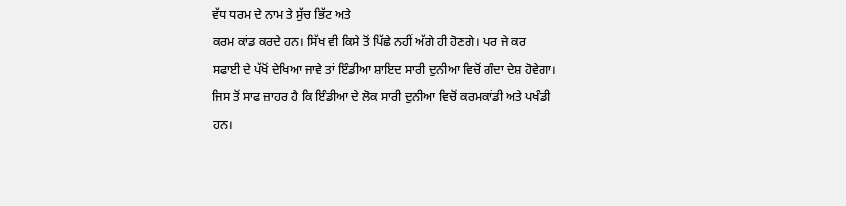ਵੱਧ ਧਰਮ ਦੇ ਨਾਮ ਤੇ ਸੁੱਚ ਭਿੱਟ ਅਤੇ
ਕਰਮ ਕਾਂਡ ਕਰਦੇ ਹਨ। ਸਿੱਖ ਵੀ ਕਿਸੇ ਤੋਂ ਪਿੱਛੇ ਨਹੀਂ ਅੱਗੇ ਹੀ ਹੋਣਗੇ। ਪਰ ਜੇ ਕਰ
ਸਫਾਈ ਦੇ ਪੱਖੋਂ ਦੇਖਿਆ ਜਾਵੇ ਤਾਂ ਇੰਡੀਆ ਸ਼ਾਇਦ ਸਾਰੀ ਦੁਨੀਆ ਵਿਚੋਂ ਗੰਦਾ ਦੇਸ਼ ਹੋਵੇਗਾ।
ਜਿਸ ਤੋਂ ਸਾਫ ਜ਼ਾਹਰ ਹੈ ਕਿ ਇੰਡੀਆ ਦੇ ਲੋਕ ਸਾਰੀ ਦੁਨੀਆ ਵਿਚੋਂ ਕਰਮਕਾਂਡੀ ਅਤੇ ਪਖੰਡੀ
ਹਨ।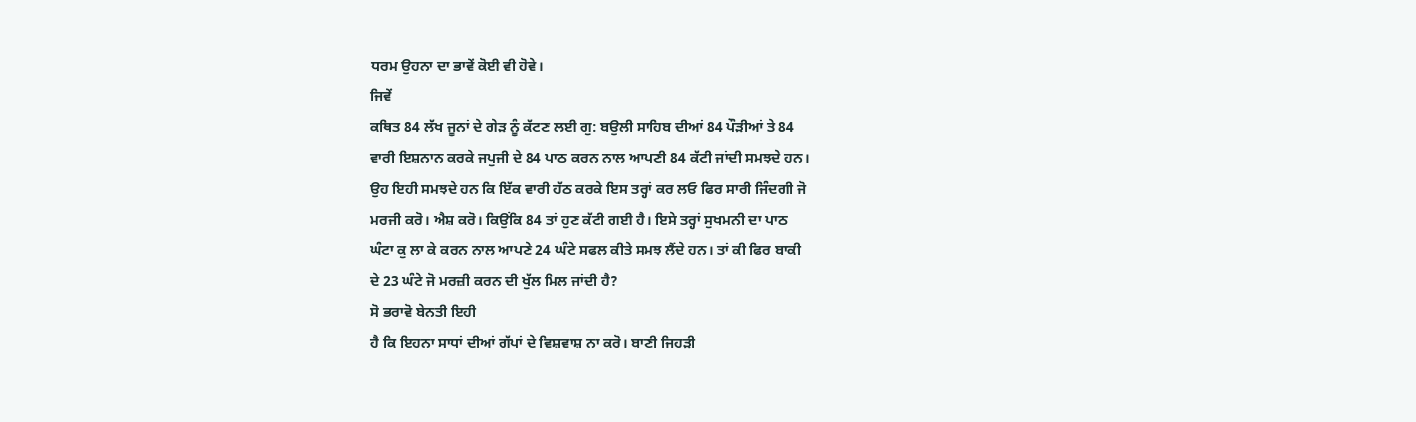ਧਰਮ ਉਹਨਾ ਦਾ ਭਾਵੇਂ ਕੋਈ ਵੀ ਹੋਵੇ।
ਜਿਵੇਂ
ਕਥਿਤ 84 ਲੱਖ ਜੂਨਾਂ ਦੇ ਗੇੜ ਨੂੰ ਕੱਟਣ ਲਈ ਗੁ: ਬਉਲੀ ਸਾਹਿਬ ਦੀਆਂ 84 ਪੌੜੀਆਂ ਤੇ 84
ਵਾਰੀ ਇਸ਼ਨਾਨ ਕਰਕੇ ਜਪੁਜੀ ਦੇ 84 ਪਾਠ ਕਰਨ ਨਾਲ ਆਪਣੀ 84 ਕੱਟੀ ਜਾਂਦੀ ਸਮਝਦੇ ਹਨ।
ਉਹ ਇਹੀ ਸਮਝਦੇ ਹਨ ਕਿ ਇੱਕ ਵਾਰੀ ਹੱਠ ਕਰਕੇ ਇਸ ਤਰ੍ਹਾਂ ਕਰ ਲਓ ਫਿਰ ਸਾਰੀ ਜਿੰਦਗੀ ਜੋ
ਮਰਜੀ ਕਰੋ। ਐਸ਼ ਕਰੋ। ਕਿਉਂਕਿ 84 ਤਾਂ ਹੁਣ ਕੱਟੀ ਗਈ ਹੈ। ਇਸੇ ਤਰ੍ਹਾਂ ਸੁਖਮਨੀ ਦਾ ਪਾਠ
ਘੰਟਾ ਕੁ ਲਾ ਕੇ ਕਰਨ ਨਾਲ ਆਪਣੇ 24 ਘੰਟੇ ਸਫਲ ਕੀਤੇ ਸਮਝ ਲੈਂਦੇ ਹਨ। ਤਾਂ ਕੀ ਫਿਰ ਬਾਕੀ
ਦੇ 23 ਘੰਟੇ ਜੋ ਮਰਜ਼ੀ ਕਰਨ ਦੀ ਖੁੱਲ ਮਿਲ ਜਾਂਦੀ ਹੈ?
ਸੋ ਭਰਾਵੋ ਬੇਨਤੀ ਇਹੀ
ਹੈ ਕਿ ਇਹਨਾ ਸਾਧਾਂ ਦੀਆਂ ਗੱਪਾਂ ਦੇ ਵਿਸ਼ਵਾਸ਼ ਨਾ ਕਰੋ। ਬਾਣੀ ਜਿਹੜੀ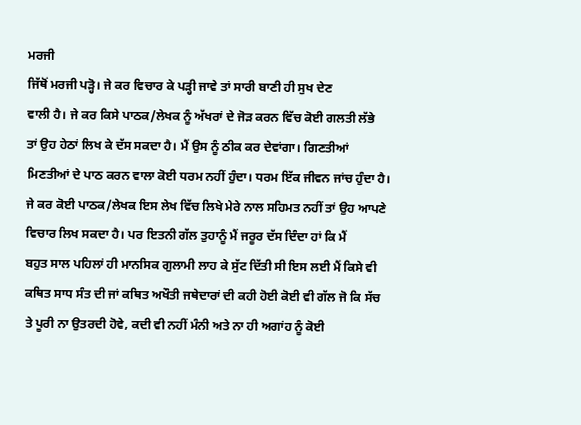ਮਰਜੀ
ਜਿੱਥੋਂ ਮਰਜੀ ਪੜ੍ਹੋ। ਜੇ ਕਰ ਵਿਚਾਰ ਕੇ ਪੜ੍ਹੀ ਜਾਵੇ ਤਾਂ ਸਾਰੀ ਬਾਣੀ ਹੀ ਸੁਖ ਦੇਣ
ਵਾਲੀ ਹੈ। ਜੇ ਕਰ ਕਿਸੇ ਪਾਠਕ/ਲੇਖਕ ਨੂੰ ਅੱਖਰਾਂ ਦੇ ਜੋੜ ਕਰਨ ਵਿੱਚ ਕੋਈ ਗਲਤੀ ਲੱਭੇ
ਤਾਂ ਉਹ ਹੇਠਾਂ ਲਿਖ ਕੇ ਦੱਸ ਸਕਦਾ ਹੈ। ਮੈਂ ਉਸ ਨੂੰ ਠੀਕ ਕਰ ਦੇਵਾਂਗਾ। ਗਿਣਤੀਆਂ
ਮਿਣਤੀਆਂ ਦੇ ਪਾਠ ਕਰਨ ਵਾਲਾ ਕੋਈ ਧਰਮ ਨਹੀਂ ਹੁੰਦਾ। ਧਰਮ ਇੱਕ ਜੀਵਨ ਜਾਂਚ ਹੁੰਦਾ ਹੈ।
ਜੇ ਕਰ ਕੋਈ ਪਾਠਕ/ਲੇਖਕ ਇਸ ਲੇਖ ਵਿੱਚ ਲਿਖੇ ਮੇਰੇ ਨਾਲ ਸਹਿਮਤ ਨਹੀਂ ਤਾਂ ਉਹ ਆਪਣੇ
ਵਿਚਾਰ ਲਿਖ ਸਕਦਾ ਹੈ। ਪਰ ਇਤਨੀ ਗੱਲ ਤੁਹਾਨੂੰ ਮੈਂ ਜਰੂਰ ਦੱਸ ਦਿੰਦਾ ਹਾਂ ਕਿ ਮੈਂ
ਬਹੁਤ ਸਾਲ ਪਹਿਲਾਂ ਹੀ ਮਾਨਸਿਕ ਗੁਲਾਮੀ ਲਾਹ ਕੇ ਸੁੱਟ ਦਿੱਤੀ ਸੀ ਇਸ ਲਈ ਮੈਂ ਕਿਸੇ ਵੀ
ਕਥਿਤ ਸਾਧ ਸੰਤ ਦੀ ਜਾਂ ਕਥਿਤ ਅਖੌਤੀ ਜਥੇਦਾਰਾਂ ਦੀ ਕਹੀ ਹੋਈ ਕੋਈ ਵੀ ਗੱਲ ਜੋ ਕਿ ਸੱਚ
ਤੇ ਪੂਰੀ ਨਾ ਉਤਰਦੀ ਹੋਵੇ, ਕਦੀ ਵੀ ਨਹੀਂ ਮੰਨੀ ਅਤੇ ਨਾ ਹੀ ਅਗਾਂਹ ਨੂੰ ਕੋਈ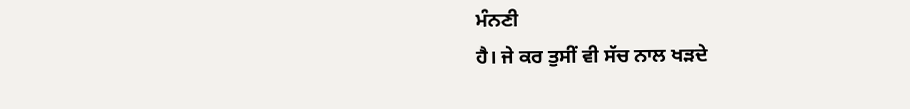ਮੰਨਣੀ
ਹੈ। ਜੇ ਕਰ ਤੁਸੀਂ ਵੀ ਸੱਚ ਨਾਲ ਖੜਦੇ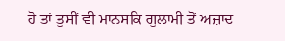ਹੋ ਤਾਂ ਤੁਸੀਂ ਵੀ ਮਾਨਸਕਿ ਗੁਲਾਮੀ ਤੋਂ ਅਜ਼ਾਦ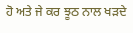ਹੋ ਅਤੇ ਜੇ ਕਰ ਝੂਠ ਨਾਲ ਖੜਦੇ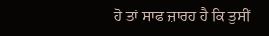ਹੋ ਤਾਂ ਸਾਫ ਜ਼ਾਰਹ ਹੈ ਕਿ ਤੁਸੀਂ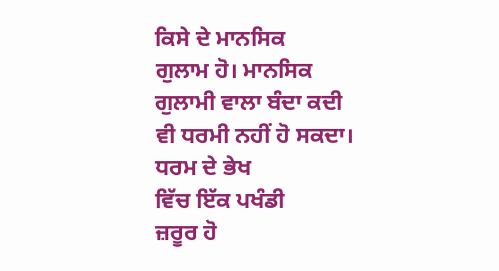ਕਿਸੇ ਦੇ ਮਾਨਸਿਕ
ਗੁਲਾਮ ਹੋ। ਮਾਨਸਿਕ ਗੁਲਾਮੀ ਵਾਲਾ ਬੰਦਾ ਕਦੀ ਵੀ ਧਰਮੀ ਨਹੀਂ ਹੋ ਸਕਦਾ। ਧਰਮ ਦੇ ਭੇਖ
ਵਿੱਚ ਇੱਕ ਪਖੰਡੀ
ਜ਼ਰੂਰ ਹੋ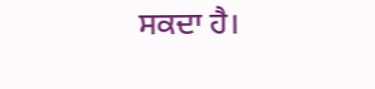ਸਕਦਾ ਹੈ।